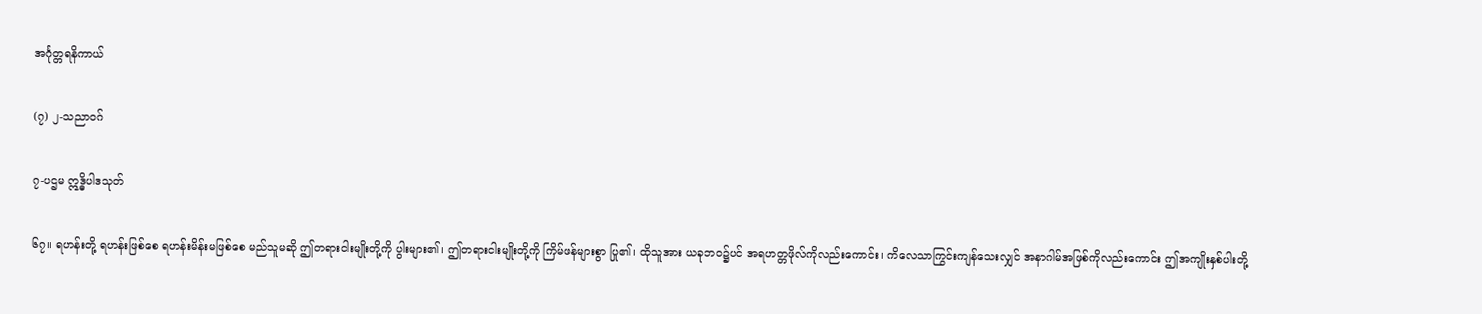အင်္ဂုတ္တရနိကာယ်

(၇) ၂-သညာဝဂ်

၇-ပဌမ ဣဒ္ဓိပါဒသုတ်

၆၇။ ရဟန်းတို့ ရဟန်းဖြစ်စေ ရဟန်းမိန်းမဖြစ်စေ မည်သူမဆို ဤတရားငါးမျိုးတို့ကို ပွါးများ၏၊ ဤတရားငါးမျိုးတို့ကို ကြိမ်ဖန်များစွာ ပြု၏၊ ထိုသူအား ယခုဘဝ၌ပင် အရဟတ္တဖိုလ်ကိုလည်းကောင်း၊ ကိလေသာကြွင်းကျန်သေးလျှင် အနာဂါမ်အဖြစ်ကိုလည်းကောင်း ဤအကျိုးနှစ်ပါးတို့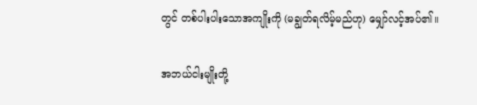တွင် တစ်ပါးပါးသောအကျိုးကို (မချွတ်ရလိမ့်မည်ဟု) မျှော်လင့်အပ်၏။

အဘယ်ငါးမျိုးတို့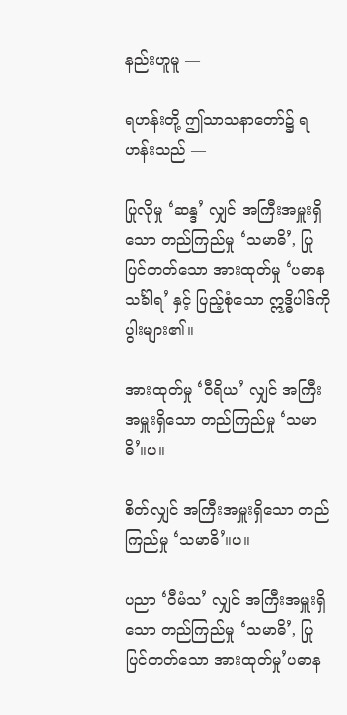နည်းဟူမူ —

ရဟန်းတို့ ဤသာသနာတော်၌ ရဟန်းသည် —

ပြုလိုမှု ‘ဆန္ဒ’ လျှင် အကြီးအမှူးရှိသော တည်ကြည်မှု ‘သမာဓိ’, ပြုပြင်တတ်သော အားထုတ်မှု ‘ပဓာနသင်္ခါရ’ နှင့် ပြည့်စုံသော ဣဒ္ဓိပါဒ်ကို ပွါးများ၏။

အားထုတ်မှု ‘ဝီရိယ’ လျှင် အကြီးအမှူးရှိသော တည်ကြည်မှု ‘သမာဓိ’။ပ။

စိတ်လျှင် အကြီးအမှူးရှိသော တည်ကြည်မှု ‘သမာဓိ’။ပ။

ပညာ ‘ဝီမံသ’ လျှင် အကြီးအမှူးရှိသော တည်ကြည်မှု ‘သမာဓိ’, ပြုပြင်တတ်သော အားထုတ်မှု’ပဓာန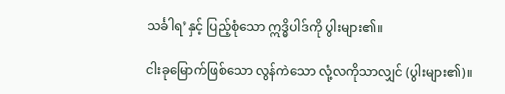သင်္ခါရ’နှင့် ပြည့်စုံသော ဣဒ္ဓိပါဒ်ကို ပွါးများ၏။

ငါးခုမြောက်ဖြစ်သော လွန်ကဲသော လုံ့လကိုသာလျှင် (ပွါးများ၏)။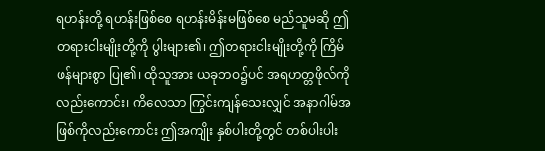ရဟန်းတို့ ရဟန်းဖြစ်စေ ရဟန်းမိန်းမဖြစ်စေ မည်သူမဆို ဤ တရားငါးမျိုးတို့ကို ပွါးများ၏၊ ဤတရားငါးမျိုးတို့ကို ကြိမ်ဖန်များစွာ ပြု၏၊ ထိုသူအား ယခုဘဝ၌ပင် အရဟတ္တဖိုလ်ကို လည်းကောင်း၊ ကိလေသာ ကြွင်းကျန်သေးလျှင် အနာဂါမ်အဖြစ်ကိုလည်းကောင်း ဤအကျိုး နှစ်ပါးတို့တွင် တစ်ပါးပါး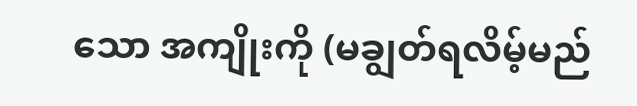သော အကျိုးကို (မချွတ်ရလိမ့်မည်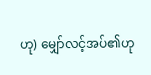ဟု) မျှော်လင့်အပ်၏ဟု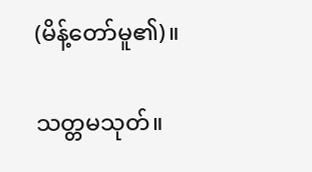(မိန့်တော်မူ၏)။

သတ္တမသုတ်။